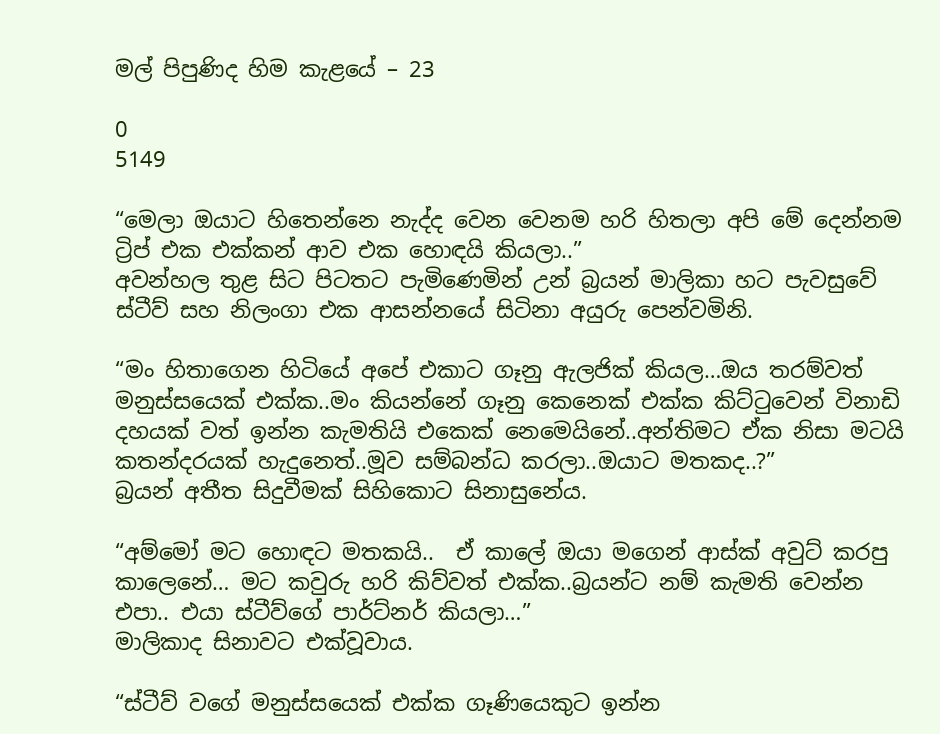මල් පිපුණිද හිම කැළයේ – 23

0
5149

“මෙලා ඔයාට හිතෙන්නෙ නැද්ද වෙන වෙනම හරි හිතලා අපි මේ දෙන්නම ට්‍රිප් එක එක්කන් ආව එක හොඳයි කියලා..”
අවන්හල තුළ සිට පිටතට පැමිණෙමින් උන් බ්‍රයන් මාලිකා හට පැවසුවේ ස්ටීව් සහ නිලංගා එක ආසන්නයේ සිටිනා අයුරු පෙන්වමිනි.

“මං හිතාගෙන හිටියේ අපේ එකාට ගෑනු ඇලජික් කියල…ඔය තරම්වත්  මනුස්සයෙක් එක්ක..මං කියන්නේ ගෑනු කෙනෙක් එක්ක කිට්ටුවෙන් විනාඩි දහයක් වත් ඉන්න කැමතියි එකෙක් නෙමෙයිනේ..අන්තිමට ඒක නිසා මටයි කතන්දරයක් හැදුනෙත්..මූව සම්බන්ධ කරලා..ඔයාට මතකද..?”
බ්‍රයන් අතීත සිදුවීමක් සිහිකොට සිනාසුනේය.

“අම්මෝ මට හොඳට මතකයි..  ඒ කාලේ ඔයා මගෙන් ආස්ක් අවුට් කරපු කාලෙනේ… මට කවුරු හරි කිව්වත් එක්ක..බ්‍රයන්ට නම් කැමති වෙන්න එපා.. එයා ස්ටීව්ගේ පාර්ට්නර් කියලා…”
මාලිකාද සිනාවට එක්වූවාය.

“ස්ටීව් වගේ මනුස්සයෙක් එක්ක ගෑණියෙකුට ඉන්න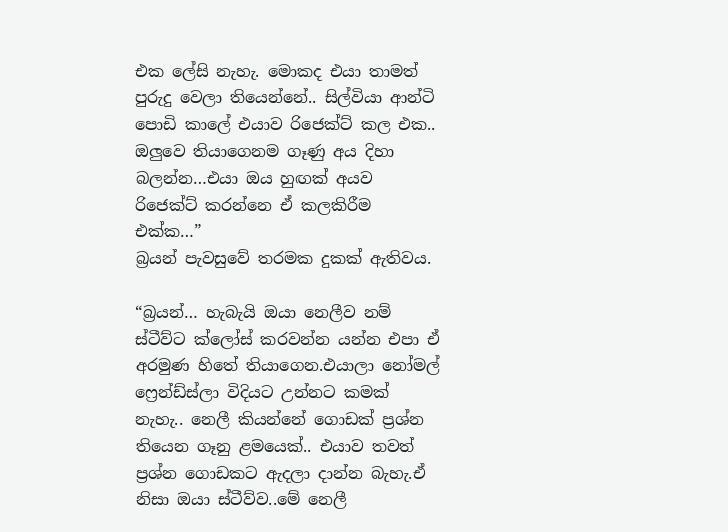එක ලේසි නැහැ. මොකද එයා තාමත් පුරුදු වෙලා තියෙන්නේ.. සිල්වියා ආන්ටි පොඩි කාලේ එයාව රිජෙක්ට් කල එක.. ඔලුවෙ තියාගෙනම ගෑණු අය දිහා බලන්න…එයා ඔය හුඟක් අයව රිජෙක්ට් කරන්නෙ ඒ කලකිරීම එක්ක…”
බ්‍රයන් පැවසුවේ තරමක දුකක් ඇතිවය.

“බ්‍රයන්… හැබැයි ඔයා නෙලීව නම් ස්ටීව්ට ක්ලෝස් කරවන්න යන්න එපා ඒ අරමුණ හිතේ තියාගෙන.එයාලා නෝමල් ෆ්‍රෙන්ඩ්ස්ලා විදියට උන්නට කමක් නැහැ.. නෙලී කියන්නේ ගොඩක් ප්‍රශ්න තියෙන ගෑනු ළමයෙක්.. එයාව තවත් ප්‍රශ්න ගොඩකට ඇදලා දාන්න බැහැ.ඒ නිසා ඔයා ස්ටීව්ව..මේ නෙලී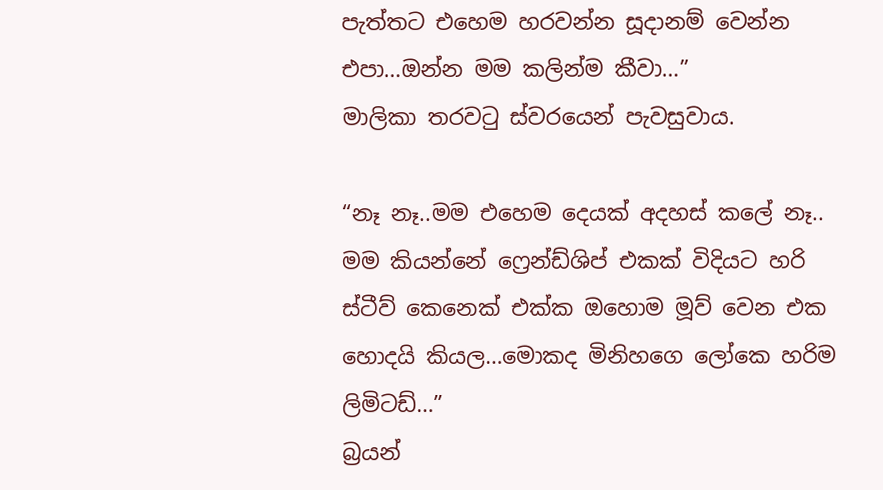පැත්තට එහෙම හරවන්න සූදානම් වෙන්න එපා…ඔන්න මම කලින්ම කීවා…”
මාලිකා තරවටු ස්වරයෙන් පැවසුවාය.

“නෑ නෑ..මම එහෙම දෙයක් අදහස් කලේ නෑ.. මම කියන්නේ ෆ්‍රෙන්ඩ්ශිප් එකක් විදියට හරි ස්ටීව් කෙනෙක් එක්ක ඔහොම මූව් වෙන එක හොදයි කියල…මොකද මිනිහගෙ ලෝකෙ හරිම ලිමිටඩ්…”
බ්‍රයන්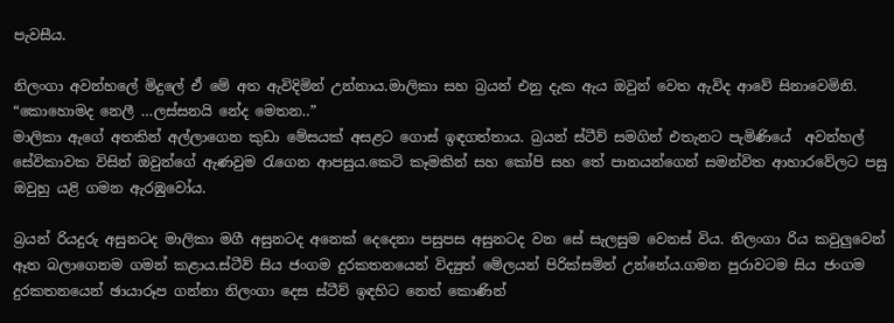පැවසීය.

නිලංගා අවන්හලේ මිදුලේ ඒ මේ අත ඇවිදිමින් උන්නාය.මාලිකා සහ බ්‍රයන් එනු දැක ඇය ඔවුන් වෙත ඇවිද ආවේ සිනාවෙමිනි.
“කොහොමද නෙලී …ලස්සනයි නේද මෙතන..”
මාලිකා ඇගේ අතකින් අල්ලාගෙන කුඩා මේසයක් අසළට ගොස් ඉඳගත්තාය. බ්‍රයන් ස්ටීව් සමගින් එතැනට පැමිණියේ  අවන්හල් සේවිකාවක විසින් ඔවුන්ගේ ඇණවුම රැගෙන ආපසුය.කෙටි කෑමකින් සහ කෝපි සහ තේ පානයන්ගෙන් සමන්විත ආහාරවේලට පසු ඔවුහු යළි ගමන ඇරඹුවෝය.

බ්‍රයන් රියදුරු අසුනටද මාලිකා මගී අසුනටද අනෙක් දෙදෙනා පසුපස අසුනටද වන සේ සැලසුම වෙනස් විය. නිලංගා රිය කවුලුවෙන් ඈත බලාගෙනම ගමන් කළාය.ස්ටීව් සිය ජංගම දුරකතනයෙන් විද්‍යුත් මේලයන් පිරික්සමින් උන්නේය.ගමන පුරාවටම සිය ජංගම දුරකතනයෙන් ඡායාරූප ගන්නා නිලංගා දෙස ස්ටීව් ඉඳහිට නෙත් කොණින්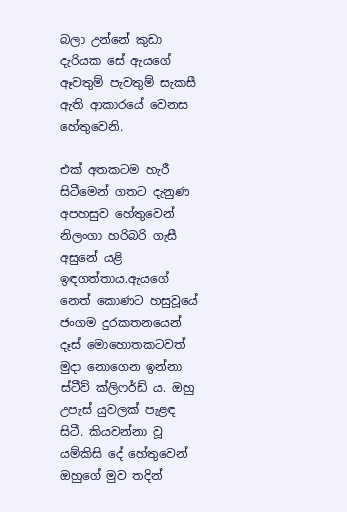බලා උන්නේ කුඩා දැරියක සේ ඇයගේ ඈවතුම් පැවතුම් සැකසී ඇති ආකාරයේ වෙනස හේතුවෙනි.

එක් අතකටම හැරී සිටීමෙන් ගතට දැනුණ අපහසුව හේතුවෙන් නිලංගා හරිබරි ගැසී අසුනේ යළි ඉඳගත්තාය.ඇයගේ නෙත් කොණට හසුවූයේ ජංගම දුරකතනයෙන් දෑස් මොහොතකටවත් මුදා නොගෙන ඉන්නා ස්ටීව් ක්ලිෆර්ඩ් ය. ඔහු උපැස් යුවලක් පැළඳ සිටී. කියවන්නා වූ යම්කිසි දේ හේතුවෙන් ඔහුගේ මුව තදින්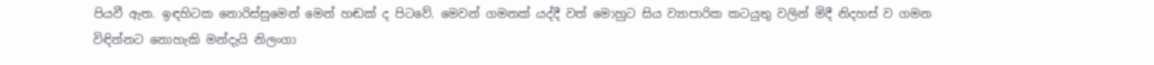පියවී ඇත. ඉඳහිටක නොරිස්සුමෙන් මෙන් හඬක් ද පිටවේ. මෙවන් ගමනක් යද්දී වත් මොහුට සිය ව්‍යාපාරික කටයුතු වලින් මිදී නිදහස් ව ගමන විඳින්නට නොහැකි මන්දැයි නිලංගා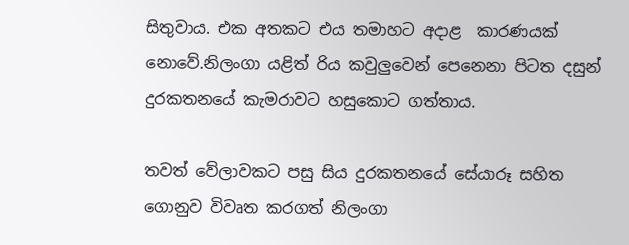සිතුවාය. එක අතකට එය තමාහට අදාළ  කාරණයක් නොවේ.නිලංගා යළිත් රිය කවුලුවෙන් පෙනෙනා පිටත දසුන් දුරකතනයේ කැමරාවට හසුකොට ගත්තාය.

තවත් වේලාවකට පසු සිය දුරකතනයේ සේයාරූ සහිත ගොනුව විවෘත කරගත් නිලංගා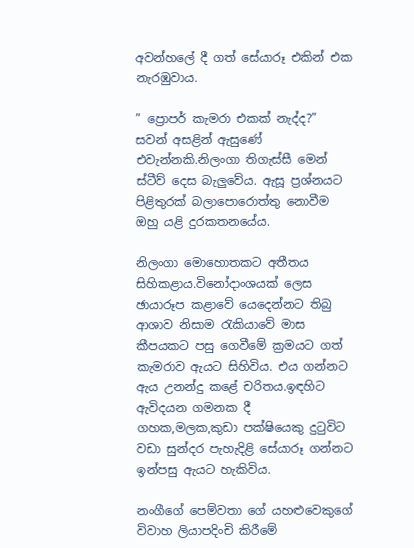අවන්හලේ දී ගත් සේයාරූ එකින් එක නැරඹුවාය.

” ප්‍රොපර් කැමරා එකක් නැද්ද?”
සවන් අසළින් ඇසුණේ එවැන්නකි.නිලංගා තිගැස්සී මෙන් ස්ටීව් දෙස බැලුවේය. ඇසූ ප්‍රශ්නයට පිළිතුරක් බලාපොරොත්තු නොවීම ඔහු යළි දුරකතනයේය.

නිලංගා මොහොතකට අතීතය සිහිකළාය.විනෝදාංශයක් ලෙස ඡායාරූප කළාවේ යෙදෙන්නට තිබු ආශාව නිසාම රැකියාවේ මාස කීපයකට පසු ගෙවීමේ ක්‍රමයට ගත් කැමරාව ඇයට සිහිවිය. එය ගන්නට ඇය උනන්දු කළේ චරිතය.ඉඳහිට ඇවිදයන ගමනක දී ගහක,මලක,කුඩා පක්ෂියෙකු දුටුවිට වඩා සුන්දර පැහැදිළි සේයාරූ ගන්නට ඉන්පසු ඇයට හැකිවිය.

නංගීගේ පෙම්වතා ගේ යහළුවෙකුගේ විවාහ ලියාපදිංචි කිරීමේ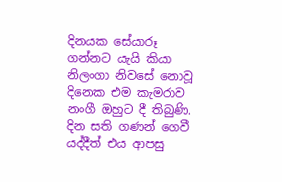දිනයක සේයාරූ ගන්නට යැයි කියා නිලංගා නිවසේ නොවූ දිනෙක එම කැමරාව නංගී ඔහුට දී තිබුණි. දින සති ගණන් ගෙවී යද්දීත් එය ආපසු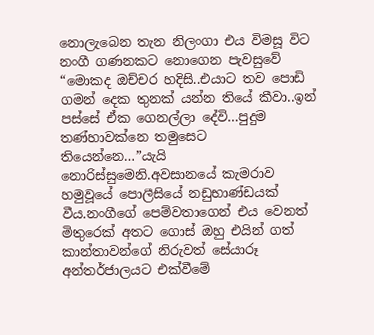නොලැබෙන තැන නිලංගා එය විමසූ විට නංගී ගණනකට නොගෙන පැවසුවේ “මොකද ඔච්චර හදිසි..එයාට තව පොඩි ගමන් දෙක තුනක් යන්න තියේ කීවා..ඉන් පස්සේ ඒක ගෙනල්ලා දේවි…පුදුම තණ්හාවක්නෙ තමුසෙට තියෙන්නෙ…”යැයි නොරිස්සුමෙනි.අවසානයේ කැමරාව හමුවූයේ පොලීසියේ නඩුභාණ්ඩයක් වීය.නංගීගේ පෙම්වතාගෙන් එය වෙනත් මිතුරෙක් අතට ගොස් ඔහු එයින් ගත් කාන්තාවන්ගේ නිරුවත් සේයාරූ අන්තර්ජාලයට එක්වීමේ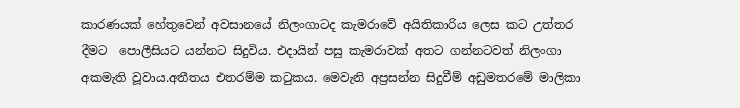කාරණයක් හේතුවෙන් අවසානයේ නිලංගාටද කැමරාවේ අයිතිකාරිය ලෙස කට උත්තර දීමට  පොලීසියට යන්නට සිදුවිය. එදායින් පසු කැමරාවක් අතට ගන්නටවත් නිලංගා අකමැති වූවාය.අතීතය එතරම්ම කටුකය. මෙවැනි අප්‍රසන්න සිදුවීම් අඩුමතරමේ මාලිකා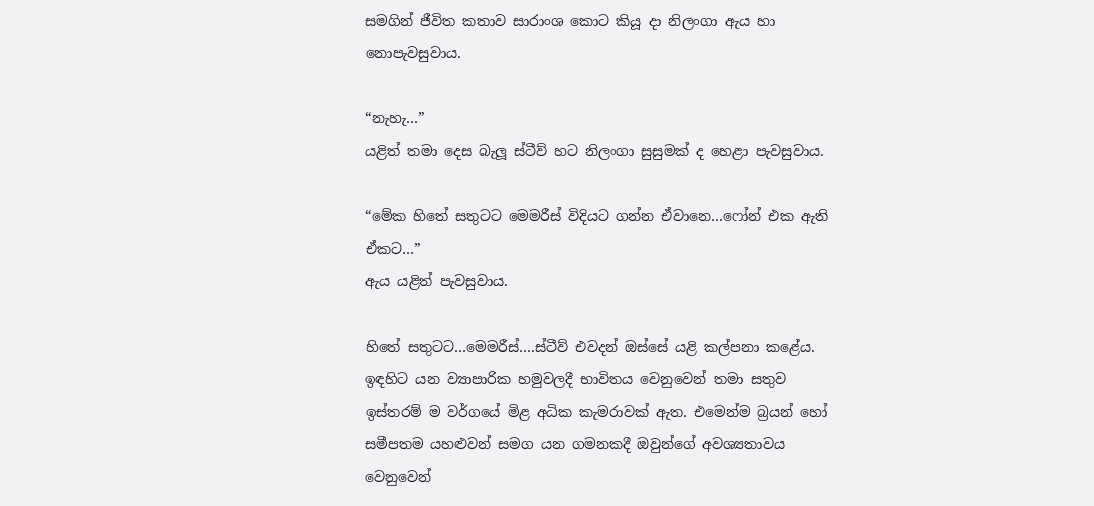සමගින් ජීවිත කතාව සාරාංශ කොට කියූ දා නිලංගා ඇය හා නොපැවසුවාය.

“නැහැ…”
යළිත් තමා දෙස බැලූ ස්ටීව් හට නිලංගා සුසුමක් ද හෙළා පැවසුවාය.

“මේක හිතේ සතුටට මෙමරීස් විදියට ගන්න ඒවානෙ…ෆෝන් එක ඇති ඒකට…”
ඇය යළිත් පැවසුවාය.

හිතේ සතුටට…මෙමරීස්….ස්ටීව් එවදන් ඔස්සේ යළි කල්පනා කළේය. ඉඳහිට යන ව්‍යාපාරික හමුවලදී භාවිතය වෙනුවෙන් තමා සතුව ඉස්තරම් ම වර්ගයේ මිළ අධික කැමරාවක් ඇත. එමෙන්ම බ්‍රයන් හෝ සමීපතම යහළුවන් සමග යන ගමනකදී ඔවුන්ගේ අවශ්‍යතාවය වෙනුවෙන්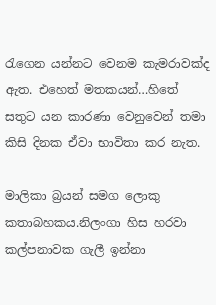රැගෙන යන්නට වෙනම කැමරාවක්ද ඇත. එහෙත් මතකයන්…හිතේ සතුට යන කාරණා වෙනුවෙන් තමා කිසි දිනක ඒවා භාවිතා කර නැත.

මාලිකා බ්‍රයන් සමග ලොකු කතාබහකය.නිලංගා හිස හරවා කල්පනාවක ගැලී ඉන්නා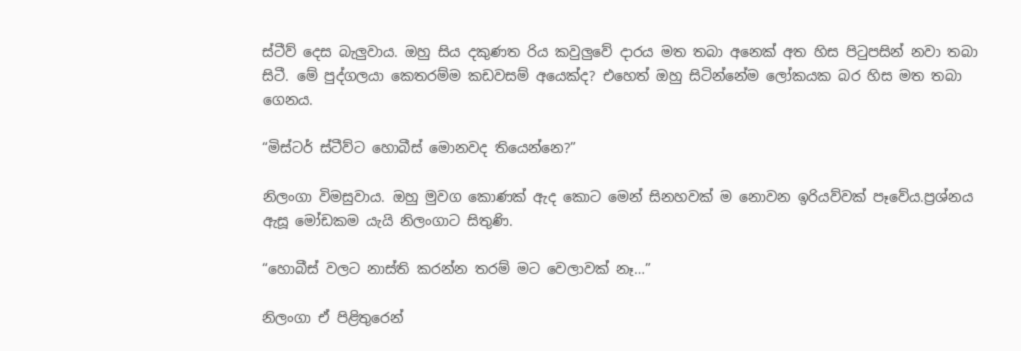ස්ටීව් දෙස බැලුවාය. ඔහු සිය දකුණත රිය කවුලුවේ දාරය මත තබා අනෙක් අත හිස පිටුපසින් නවා තබා සිටී. මේ පුද්ගලයා කෙතරම්ම කඩවසම් අයෙක්ද? එහෙත් ඔහු සිටින්නේම ලෝකයක බර හිස මත තබා ගෙනය.

“මිස්ටර් ස්ටීව්ට හොබීස් මොනවද තියෙන්නෙ?”

නිලංගා විමසුවාය. ඔහු මුවග කොණක් ඇද කොට මෙන් සිනහවක් ම නොවන ඉරියව්වක් පෑවේය.ප්‍රශ්නය ඇසූ මෝඩකම යැයි නිලංගාට සිතුණි.

“හොබීස් වලට නාස්ති කරන්න තරම් මට වෙලාවක් නෑ…”

නිලංගා ඒ පිළිතුරෙන්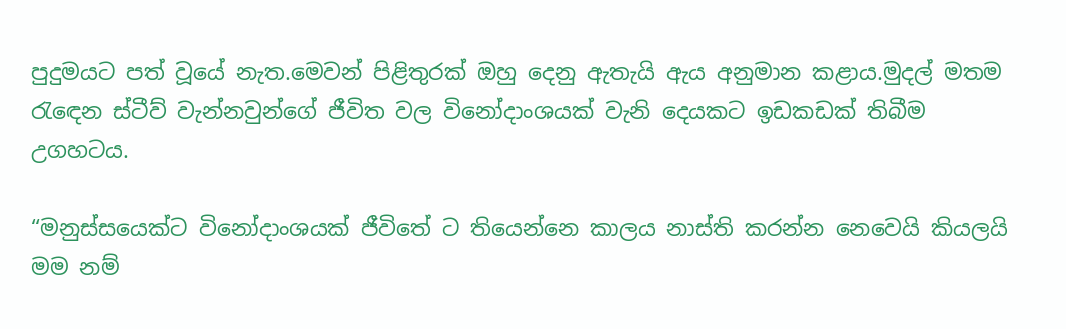පුදුමයට පත් වූයේ නැත.මෙවන් පිළිතුරක් ඔහු දෙනු ඇතැයි ඇය අනුමාන කළාය.මුදල් මතම රැඳෙන ස්ටීව් වැන්නවුන්ගේ ජීවිත වල විනෝදාංශයක් වැනි දෙයකට ඉඩකඩක් තිබීම උගහටය.

“මනුස්සයෙක්ට විනෝදාංශයක් ජීවිතේ ට තියෙන්නෙ කාලය නාස්ති කරන්න නෙවෙයි කියලයි මම නම්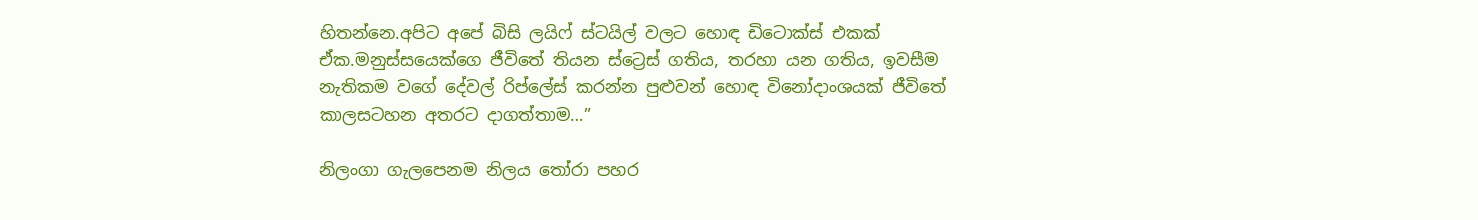හිතන්නෙ.අපිට අපේ බිසි ලයිෆ් ස්ටයිල් වලට හොඳ ඩිටොක්ස් එකක් ඒක.මනුස්සයෙක්ගෙ ජීවිතේ තියන ස්ට්‍රෙස් ගතිය, තරහා යන ගතිය, ඉවසීම නැතිකම වගේ දේවල් රිප්ලේස් කරන්න පුළුවන් හොඳ විනෝදාංශයක් ජීවිතේ කාලසටහන අතරට දාගත්තාම…”

නිලංගා ගැලපෙනම නිලය තෝරා පහර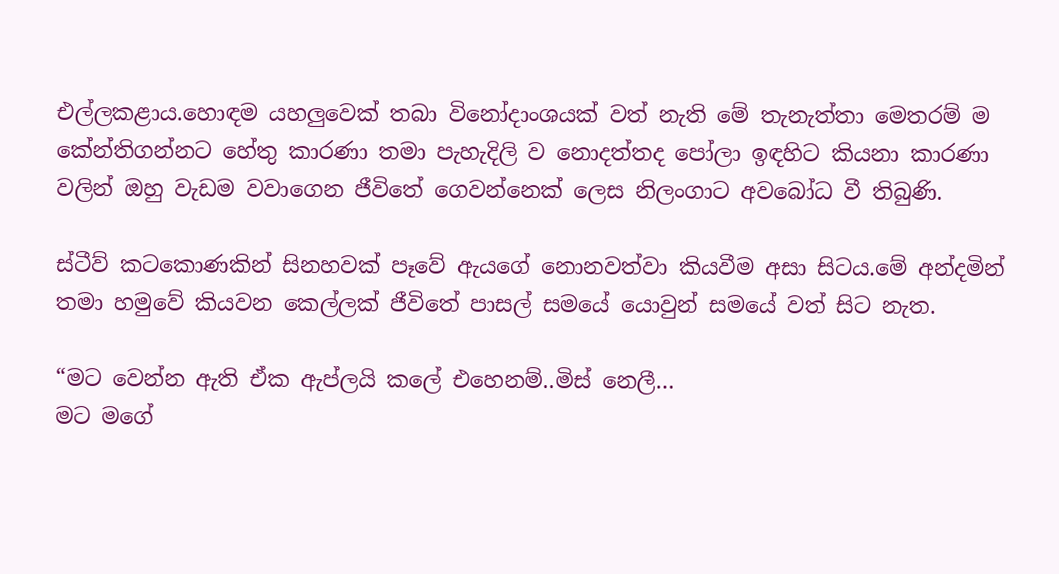එල්ලකළාය.හොඳම යහලුවෙක් තබා විනෝදාංශයක් වත් නැති මේ තැනැත්තා මෙතරම් ම කේන්තිගන්නට හේතු කාරණා තමා පැහැදිලි ව නොදත්තද පෝලා ඉඳහිට කියනා කාරණා වලින් ඔහු වැඩම වවාගෙන ජීවිතේ ගෙවන්නෙක් ලෙස නිලංගාට අවබෝධ වී තිබුණි.

ස්ටීව් කටකොණකින් සිනහවක් පෑවේ ඇයගේ නොනවත්වා කියවීම අසා සිටය.මේ අන්දමින් තමා හමුවේ කියවන කෙල්ලක් ජීවිතේ පාසල් සමයේ යොවුන් සමයේ වත් සිට නැත.

“මට වෙන්න ඇති ඒක ඇප්ලයි කලේ එහෙනම්..මිස් නෙලී…
මට මගේ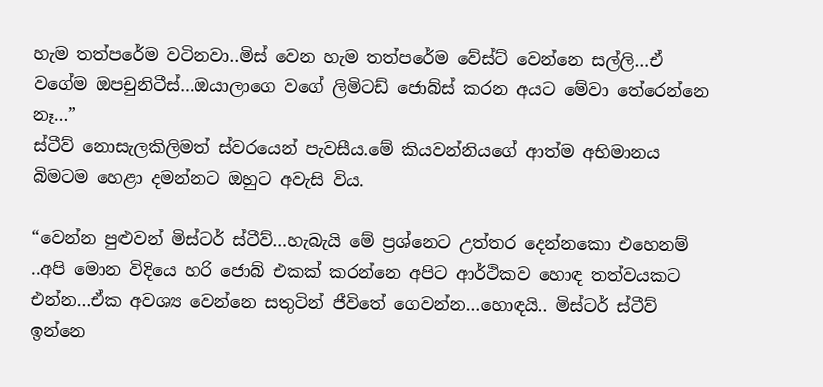හැම තත්පරේම වටිනවා..මිස් වෙන හැම තත්පරේම වේස්ට් වෙන්නෙ සල්ලි…ඒ වගේම ඔපචුනිටීස්…ඔයාලාගෙ වගේ ලිමිටඩ් ජොබ්ස් කරන අයට මේවා තේරෙන්නෙ නෑ…”
ස්ටීව් නොසැලකිලිමත් ස්වරයෙන් පැවසීය.මේ කියවන්නියගේ ආත්ම අභිමානය බිමටම හෙළා දමන්නට ඔහුට අවැසි විය.

“වෙන්න පුළුවන් මිස්ටර් ස්ටීව්…හැබැයි මේ ප්‍රශ්නෙට උත්තර දෙන්නකො එහෙනම් ..අපි මොන විදියෙ හරි ජොබ් එකක් කරන්නෙ අපිට ආර්ථිකව හොඳ තත්වයකට එන්න…ඒක අවශ්‍ය වෙන්නෙ සතුටින් ජීවිතේ ගෙවන්න…හොඳයි.. මිස්ටර් ස්ටීව් ඉන්නෙ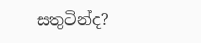සතුටින්ද?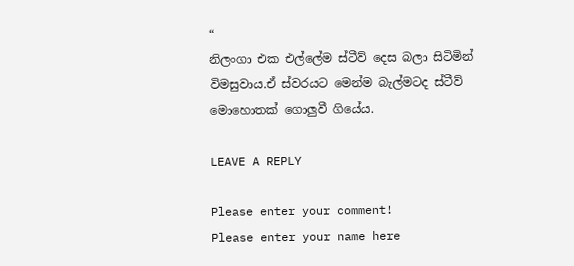“
නිලංගා එක එල්ලේම ස්ටීව් දෙස බලා සිටිමින් විමසුවාය.ඒ ස්වරයට මෙන්ම බැල්මටද ස්ටීව් මොහොතක් ගොලුවී ගියේය.

LEAVE A REPLY

Please enter your comment!
Please enter your name here